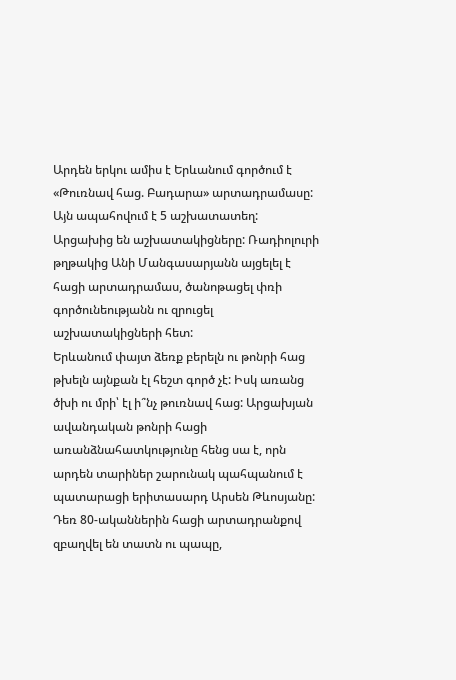Արդեն երկու ամիս է Երևանում գործում է «Թուռնավ հաց. Բադարա» արտադրամասը: Այն ապահովում է 5 աշխատատեղ: Արցախից են աշխատակիցները: Ռադիոլուրի թղթակից Անի Մանգասարյանն այցելել է հացի արտադրամաս, ծանոթացել փռի գործունեությանն ու զրուցել աշխատակիցների հետ:
Երևանում փայտ ձեռք բերելն ու թոնրի հաց թխելն այնքան էլ հեշտ գործ չէ: Իսկ առանց ծխի ու մրի՝ էլ ի՞նչ թուռնավ հաց: Արցախյան ավանդական թոնրի հացի առանձնահատկությունը հենց սա է, որն արդեն տարիներ շարունակ պահպանում է պատարացի երիտասարդ Արսեն Թևոսյանը: Դեռ 80-ականներին հացի արտադրանքով զբաղվել են տատն ու պապը,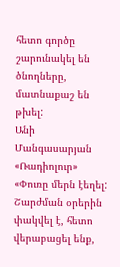հետո գործը շարունակել են ծնողները, մատնաքաշ են թխել:
Անի Մանգասարյան
«Ռադիոլուր»
«Փուռը մերն էեղել: Շարժման օրերին փակվել է, հետո վերաբացել ենք,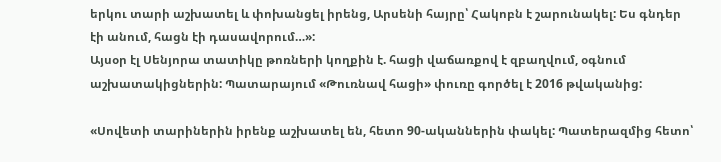երկու տարի աշխատել և փոխանցել իրենց, Արսենի հայրը՝ Հակոբն է շարունակել: Ես գնդեր էի անում, հացն էի դասավորում…»:
Այսօր էլ Սենյորա տատիկը թոռների կողքին է. հացի վաճառքով է զբաղվում, օգնում աշխատակիցներին: Պատարայում «Թուռնավ հացի» փուռը գործել է 2016 թվականից:

«Սովետի տարիներին իրենք աշխատել են, հետո 90-ականներին փակել: Պատերազմից հետո՝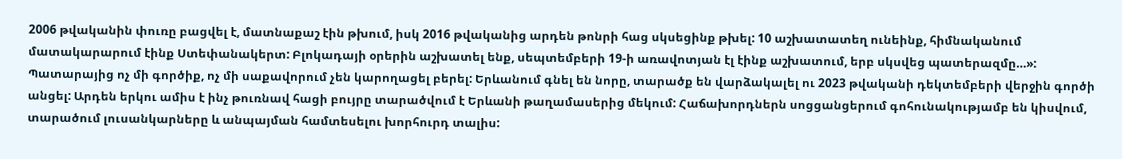2006 թվականին փուռը բացվել է, մատնաքաշ էին թխում, իսկ 2016 թվականից արդեն թոնրի հաց սկսեցինք թխել: 10 աշխատատեղ ունեինք, հիմնականում մատակարարում էինք Ստեփանակերտ: Բլոկադայի օրերին աշխատել ենք, սեպտեմբերի 19-ի առավոտյան էլ էինք աշխատում, երբ սկսվեց պատերազմը…»:
Պատարայից ոչ մի գործիք, ոչ մի սաքավորում չեն կարողացել բերել: Երևանում գնել են նորը, տարածք են վարձակալել ու 2023 թվականի դեկտեմբերի վերջին գործի անցել: Արդեն երկու ամիս է ինչ թուռնավ հացի բույրը տարածվում է Երևանի թաղամասերից մեկում: Հաճախորդներն սոցցանցերում գոհունակությամբ են կիսվում, տարածում լուսանկարները և անպայման համտեսելու խորհուրդ տալիս: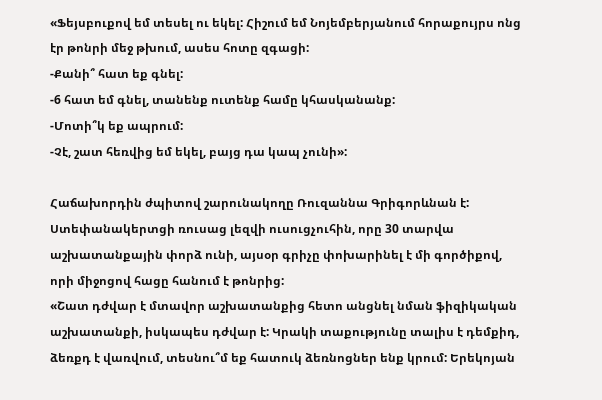«Ֆեյսբուքով եմ տեսել ու եկել: Հիշում եմ Նոյեմբերյանում հորաքույրս ոնց էր թոնրի մեջ թխում, ասես հոտը զգացի:
-Քանի՞ հատ եք գնել:
-6 հատ եմ գնել, տանենք ուտենք համը կհասկանանք:
-Մոտի՞կ եք ապրում:
-Չէ, շատ հեռվից եմ եկել, բայց դա կապ չունի»:

Հաճախորդին ժպիտով շարունակողը Ռուզաննա Գրիգորևնան է: Ստեփանակերտցի ռուսաց լեզվի ուսուցչուհին, որը 30 տարվա աշխատանքային փորձ ունի, այսօր գրիչը փոխարինել է մի գործիքով, որի միջոցով հացը հանում է թոնրից:
«Շատ դժվար է մտավոր աշխատանքից հետո անցնել նման ֆիզիկական աշխատանքի, իսկապես դժվար է: Կրակի տաքությունը տալիս է դեմքիդ, ձեռքդ է վառվում, տեսնու՞մ եք հատուկ ձեռնոցներ ենք կրում: Երեկոյան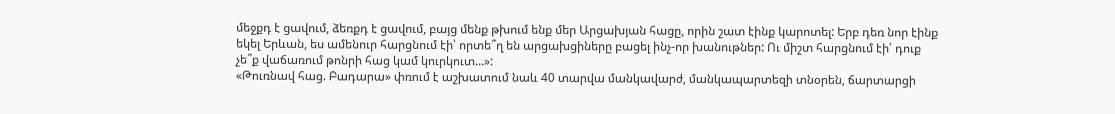մեջքդ է ցավում, ձեռքդ է ցավում, բայց մենք թխում ենք մեր Արցախյան հացը, որին շատ էինք կարոտել: Երբ դեռ նոր էինք եկել Երևան, ես ամենուր հարցնում էի՝ որտե՞ղ են արցախցիները բացել ինչ-որ խանութներ: Ու միշտ հարցնում էի՝ դուք չե՞ք վաճառում թոնրի հաց կամ կուրկուտ…»:
«Թուռնավ հաց. Բադարա» փռում է աշխատում նաև 40 տարվա մանկավարժ, մանկապարտեզի տնօրեն, ճարտարցի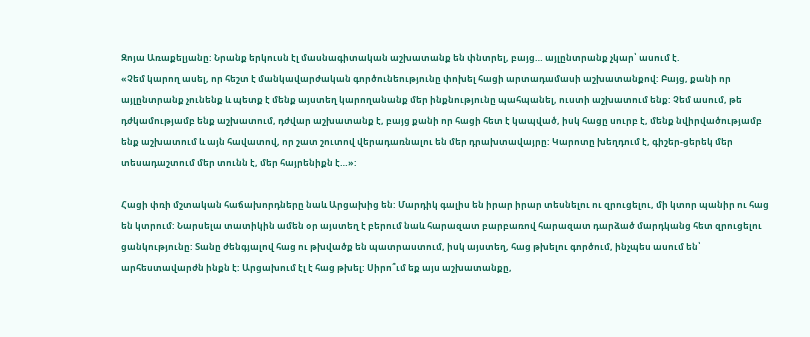Զոյա Առաքելյանը: Նրանք երկուսն էլ մասնագիտական աշխատանք են փնտրել, բայց… այլընտրանք չկար՝ ասում է.
«Չեմ կարող ասել, որ հեշտ է մանկավարժական գործունեությունը փոխել հացի արտադամասի աշխատանքով: Բայց, քանի որ այլընտրանք չունենք և պետք է մենք այստեղ կարողանանք մեր ինքնությունը պահպանել, ուստի աշխատում ենք: Չեմ ասում, թե դժկամությամբ ենք աշխատում, դժվար աշխատանք է, բայց քանի որ հացի հետ է կապված, իսկ հացը սուրբ է, մենք նվիրվածությամբ ենք աշխատում և այն հավատով, որ շատ շուտով վերադառնալու են մեր դրախտավայրը: Կարոտը խեղդում է, գիշեր-ցերեկ մեր տեսադաշտում մեր տունն է, մեր հայրենիքն է…»:

Հացի փռի մշտական հաճախորդները նաև Արցախից են: Մարդիկ գալիս են իրար իրար տեսնելու ու զրուցելու, մի կտոր պանիր ու հաց են կտրում: Նարսելա տատիկին ամեն օր այստեղ է բերում նաև հարազատ բարբառով հարազատ դարձած մարդկանց հետ զրուցելու ցանկությունը: Տանը ժենգյալով հաց ու թխվածք են պատրաստում, իսկ այստեղ, հաց թխելու գործում, ինչպես ասում են՝ արհեստավարժն ինքն է: Արցախում էլ է հաց թխել: Սիրո՞ւմ եք այս աշխատանքը,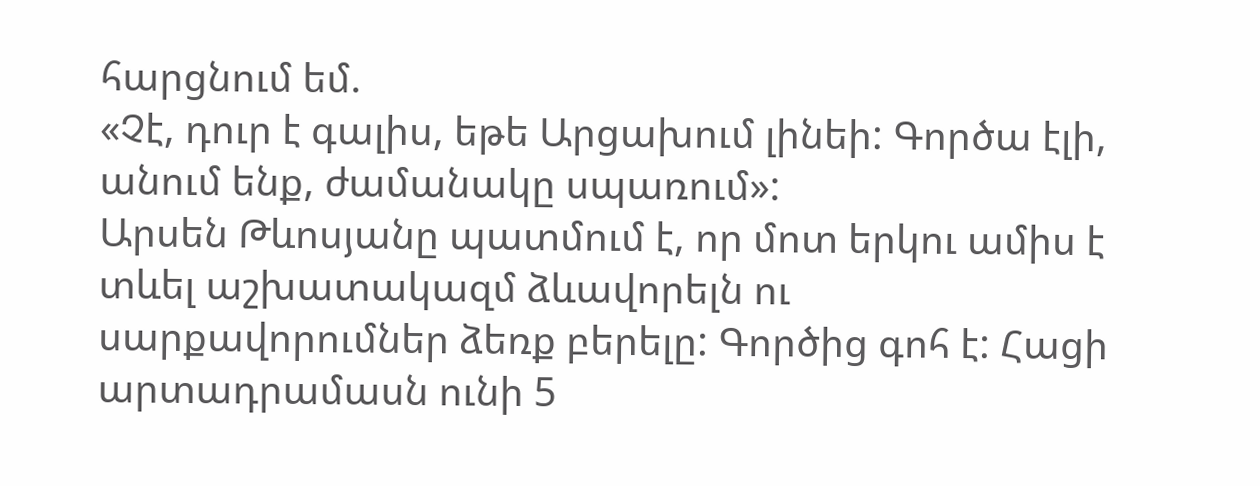հարցնում եմ.
«Չէ, դուր է գալիս, եթե Արցախում լինեի: Գործա էլի, անում ենք, ժամանակը սպառում»:
Արսեն Թևոսյանը պատմում է, որ մոտ երկու ամիս է տևել աշխատակազմ ձևավորելն ու սարքավորումներ ձեռք բերելը: Գործից գոհ է: Հացի արտադրամասն ունի 5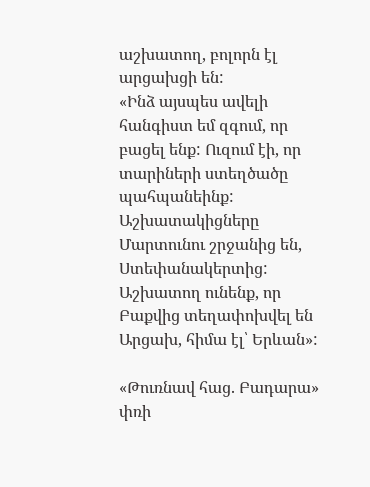աշխատող, բոլորն էլ արցախցի են:
«Ինձ այսպես ավելի հանգիստ եմ զգում, որ բացել ենք: Ուզում էի, որ տարիների ստեղծածը պահպանեինք: Աշխատակիցները Մարտունու շրջանից են, Ստեփանակերտից: Աշխատող ունենք, որ Բաքվից տեղափոխվել են Արցախ, հիմա էլ՝ Երևան»:

«Թուռնավ հաց. Բադարա» փռի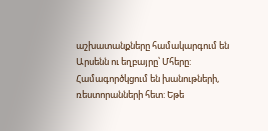աշխատանքները համակարգում են Արսենն ու եղբայրը՝ Մհերը: Համագործկցում են խանութների, ռեստորանների հետ: Եթե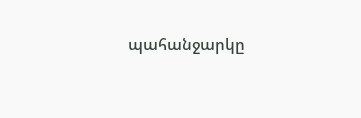պահանջարկը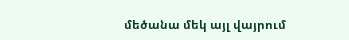մեծանա մեկ այլ վայրում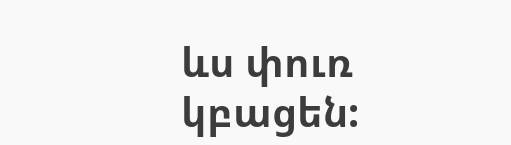ևս փուռ կբացեն: